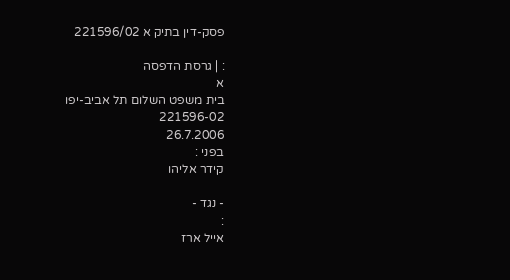פסק-דין בתיק א 221596/02

: | גרסת הדפסה
א
בית משפט השלום תל אביב-יפו
221596-02
26.7.2006
בפני :
קידר אליהו

- נגד -
:
אייל ארז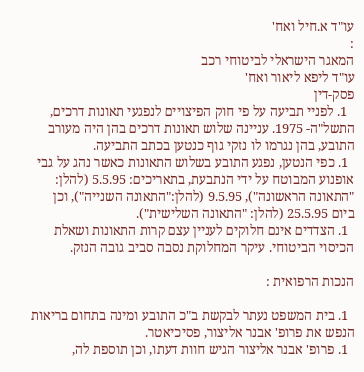עו"ד א.חיל ואח'
:
המאגר הישראלי לביטוחי רכב
עו"ד ליפא ליאור ואח'
פסק-דין
  1. לפניי תביעה על פי חוק הפיצויים לנפגעי תאונות דרכים, התשל"ה- 1975. עניינה שלוש תאונות דרכים בהן היה מעורב התובע, בהן נגרמו לו נזקי גוף כנטען בכתב התביעה.
  1. כפי הנטען, נפגע התובע בשלוש התאונות כאשר נהג על גבי אופנוע המבוטח על ידי הנתבעת, בתאריכים: 5.5.95 (להלן: "התאונה הראשונה"), 9.5.95 (להלן:"התאונה השנייה"), וכן ביום 25.5.95 (להלן: "התאונה השלישית").
  1. הצדדים אינם חלוקים לעניין עצם קרות התאונות ושאלת הכיסוי הביטוחי. עיקר המחלוקת נסבה סביב גובה הנזק.

הנכות הרפואית :

  1. בית המשפט נעתר לבקשת ב"כ התובע ומינה בתחום בריאות הנפש את פרופ' אבנר אליצור, פסיכיאטר.
  1. פרופ' אבנר אליצור הגיש חוות דעתו, וכן תוספת לה,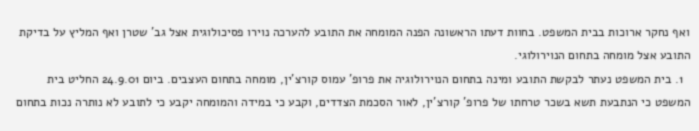ואף נחקר ארוכות בבית המשפט. בחוות דעתו הראשונה הפנה המומחה את התובע להערכה נוירו פסיכולוגית אצל גב' שטרן ואף המליץ על בדיקת התובע אצל מומחה בתחום הנוירולוגי.
  1. בית המשפט נעתר לבקשת התובע ומינה בתחום הנוירולוגיה את פרופ' עמוס קורצ'ין, מומחה בתחום העצבים. ביום 24.9.01 החליט בית המשפט כי הנתבעת תשא בשכר טרחתו של פרופ' קורצ'ין, לאור הסכמת הצדדים, וקבע כי במידה והמומחה יקבע כי לתובע לא נותרה נכות בתחום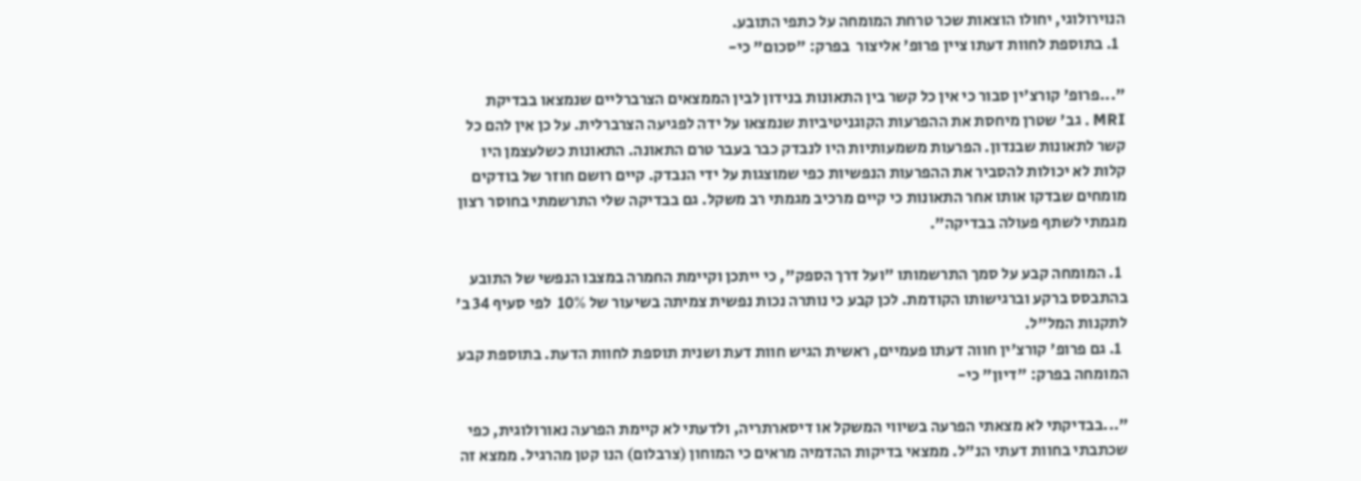הנוירולוגי, יחולו הוצאות שכר טרחת המומחה על כתפי התובע.
  1. בתוספת לחוות דעתו ציין פרופ' אליצור  בפרק: "סכום" כי-

"...פרופ' קורצ'ין סבור כי אין כל קשר בין התאונות בנידון לבין הממצאים הצרברליים שנמצאו בבדיקת MRI . גב' שטרן מיחסת את ההפרעות הקוגניטיביות שנמצאו על ידה לפגיעה הצרברלית. על כן אין להם כל קשר לתאונות שבנדון. הפרעות משמעותיות היו לנבדק כבר בעבר טרם התאונה. התאונות כשלעצמן היו קלות לא יכולות להסביר את ההפרעות הנפשיות כפי שמוצגות על ידי הנבדק. קיים רושם חוזר של בודקים מומחים שבדקו אותו אחר התאונות כי קיים מרכיב מגמתי רב משקל. גם בבדיקה שלי התרשמתי בחוסר רצון מגמתי לשתף פעולה בבדיקה".

  1. המומחה קבע על סמך התרשמותו "ועל דרך הספק", כי ייתכן וקיימת החמרה במצבו הנפשי של התובע בהתבסס ברקע וברגישותו הקודמת. לכן קבע כי נותרה נכות נפשית צמיתה בשיעור של 10%  לפי סעיף 34 ב' לתקנות המל"ל.
  1. גם פרופ' קורצ'ין חווה דעתו פעמיים, ראשית הגיש חוות דעת ושנית תוספת לחוות הדעת. בתוספת קבע המומחה בפרק: "דיון" כי-

"...בבדיקתי לא מצאתי הפרעה בשיווי המשקל או דיסארתריה, ולדעתי לא קיימת הפרעה נאורולוגית, כפי שכתבתי בחוות דעתי הנ"ל. ממצאי בדיקות ההדמיה מראים כי המוחון (צרבלום) הנו קטן מהרגיל. ממצא זה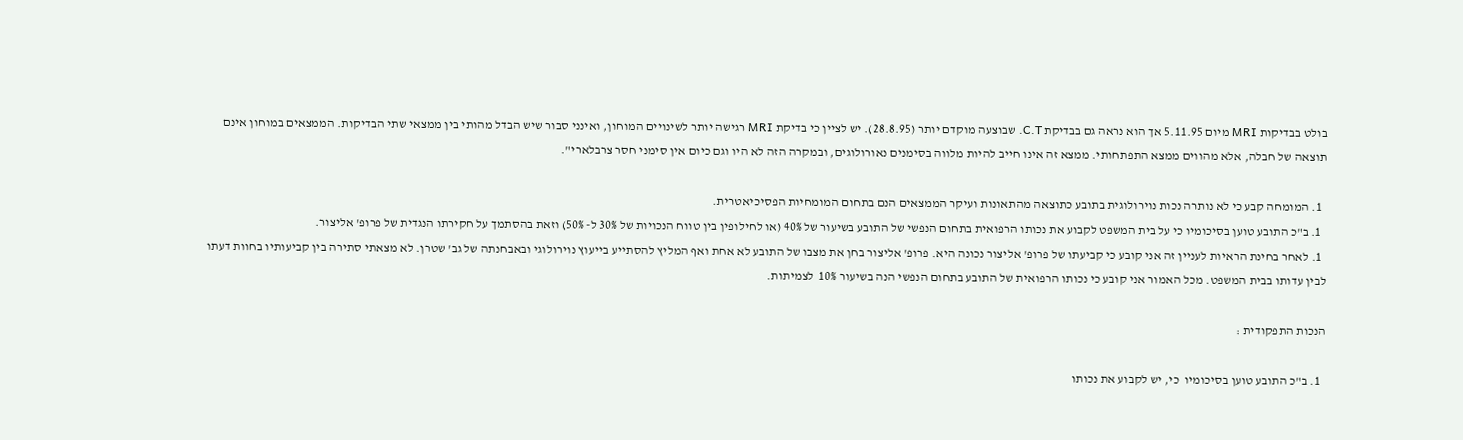בולט בבדיקות MRI מיום 5.11.95 אך הוא נראה גם בבדיקת C.T. שבוצעה מוקדם יותר (28.8.95). יש לציין כי בדיקת MRI רגישה יותר לשינויים המוחון, ואינני סבור שיש הבדל מהותי בין ממצאי שתי הבדיקות. הממצאים במוחון אינם תוצאה של חבלה, אלא מהווים ממצא התפתחותי. ממצא זה אינו חייב להיות מלווה בסימנים נאורולוגים, ובמקרה הזה לא היו וגם כיום אין סימני חסר צרבלארי".

  1. המומחה קבע כי לא נותרה נכות נוירולוגית בתובע כתוצאה מהתאונות ועיקר הממצאים הנם בתחום המומחיות הפסיכיאטרית.
  1. ב"כ התובע טוען בסיכומיו כי על בית המשפט לקבוע את נכותו הרפואית בתחום הנפשי של התובע בשיעור של 40% (או לחילופין בין טווח הנכויות של 30% ל- 50%) וזאת בהסתמך על חקירתו הנגדית של פרופ' אליצור.
  1. לאחר בחינת הראיות לעניין זה אני קובע כי קביעתו של פרופ' אליצור נכונה היא. פרופ' אליצור בחן את מצבו של התובע לא אחת ואף המליץ להסתייע בייעוץ נוירולוגי ובאבחנתה של גב' שטרן. לא מצאתי סתירה בין קביעותיו בחוות דעתו לבין עדותו בבית המשפט. מכל האמור אני קובע כי נכותו הרפואית של התובע בתחום הנפשי הנה בשיעור 10%  לצמיתות.

הנכות התפקודית :

  1. ב"כ התובע טוען בסיכומיו  כי, יש לקבוע את נכותו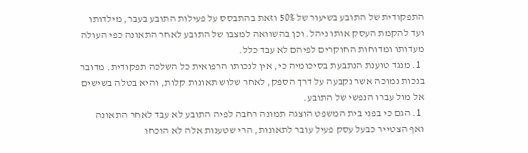התפקודית של התובע בשיעור של 50% וזאת בהתבסס על פעילות התובע בעבר, מילדותו ועד להקמת העסק אותו ניהל. וכן בהשוואה למצבו של התובע לאחר התאונה כפי העולה מעדותו ומדוחות החוקרים לפיהם לא עבד כלל.
  1. מנגד טוענת הנתבעת בסיכומיה כי, אין לנכותו הרפואית כל השלכה תפקודית. מדובר בנכות נמוכה אשר נקבעה על דרך הספק, לאחר שלוש תאונות קלות, והיא בטלה בשישים אל מול עברו הנפשי של התובע.
  1. הגם כי בפני בית המשפט הוצגה תמונה רחבה לפיה התובע לא עבד לאחר התאונה ואף הצטייר כבעל עסק פעיל עובר לתאונות, הרי שטענות אלה לא הוכחו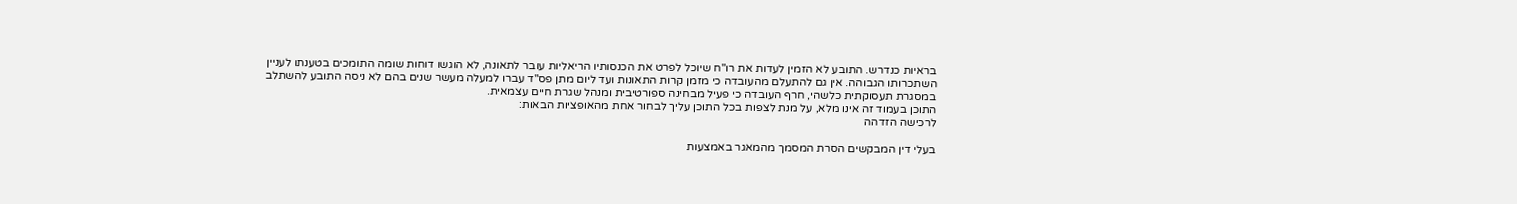בראיות כנדרש. התובע לא הזמין לעדות את רו"ח שיוכל לפרט את הכנסותיו הריאליות עובר לתאונה, לא הוגשו דוחות שומה התומכים בטענתו לעניין השתכרותו הגבוהה. אין גם להתעלם מהעובדה כי מזמן קרות התאונות ועד ליום מתן פס"ד עברו למעלה מעשר שנים בהם לא ניסה התובע להשתלב במסגרת תעסוקתית כלשהי, חרף העובדה כי פעיל מבחינה ספורטיבית ומנהל שגרת חיים עצמאית.
התוכן בעמוד זה אינו מלא, על מנת לצפות בכל התוכן עליך לבחור אחת מהאופציות הבאות:
לרכישה הזדהה

בעלי דין המבקשים הסרת המסמך מהמאגר באמצעות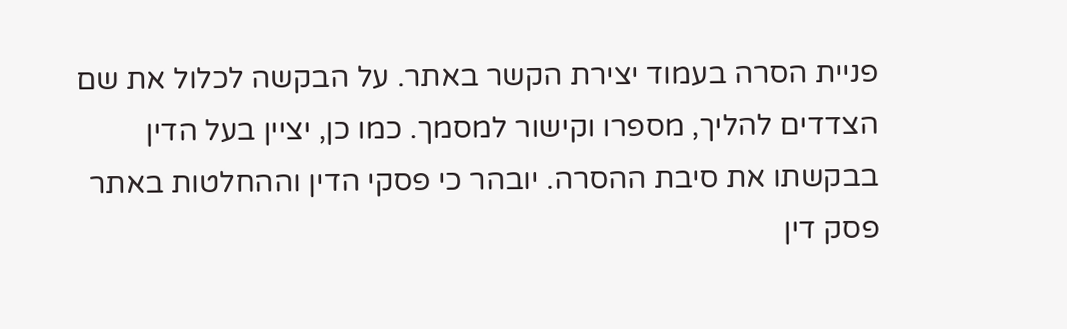פניית הסרה בעמוד יצירת הקשר באתר. על הבקשה לכלול את שם הצדדים להליך, מספרו וקישור למסמך. כמו כן, יציין בעל הדין בבקשתו את סיבת ההסרה. יובהר כי פסקי הדין וההחלטות באתר פסק דין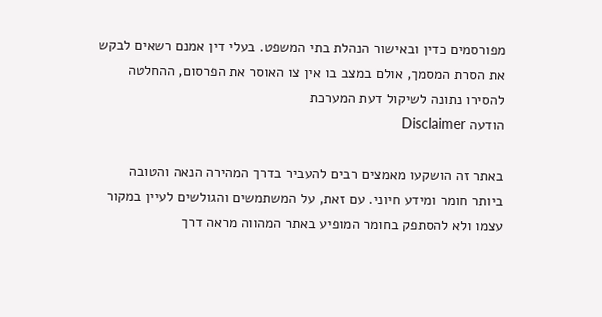מפורסמים כדין ובאישור הנהלת בתי המשפט. בעלי דין אמנם רשאים לבקש את הסרת המסמך, אולם במצב בו אין צו האוסר את הפרסום, ההחלטה להסירו נתונה לשיקול דעת המערכת
הודעה Disclaimer

באתר זה הושקעו מאמצים רבים להעביר בדרך המהירה הנאה והטובה ביותר חומר ומידע חיוני. עם זאת, על המשתמשים והגולשים לעיין במקור עצמו ולא להסתפק בחומר המופיע באתר המהווה מראה דרך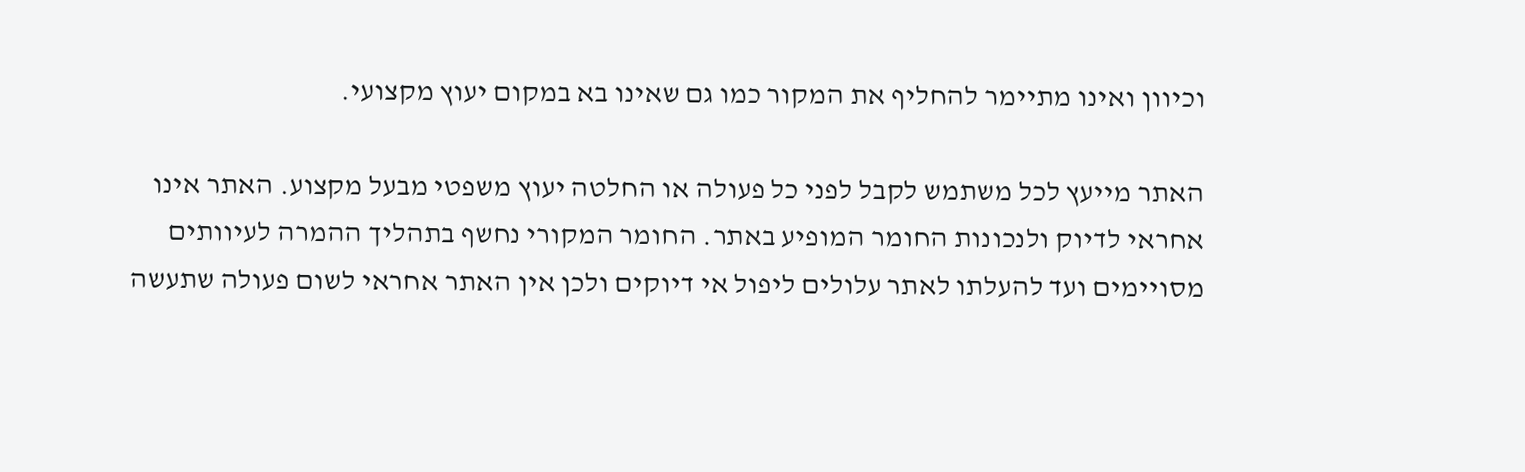וכיוון ואינו מתיימר להחליף את המקור כמו גם שאינו בא במקום יעוץ מקצועי.

האתר מייעץ לכל משתמש לקבל לפני כל פעולה או החלטה יעוץ משפטי מבעל מקצוע. האתר אינו אחראי לדיוק ולנכונות החומר המופיע באתר. החומר המקורי נחשף בתהליך ההמרה לעיוותים מסויימים ועד להעלתו לאתר עלולים ליפול אי דיוקים ולכן אין האתר אחראי לשום פעולה שתעשה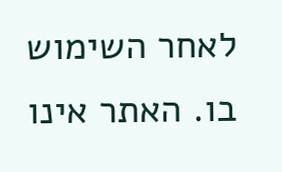לאחר השימוש בו. האתר אינו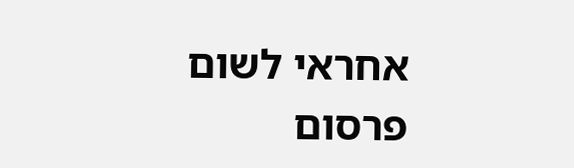אחראי לשום פרסום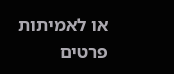או לאמיתות פרטים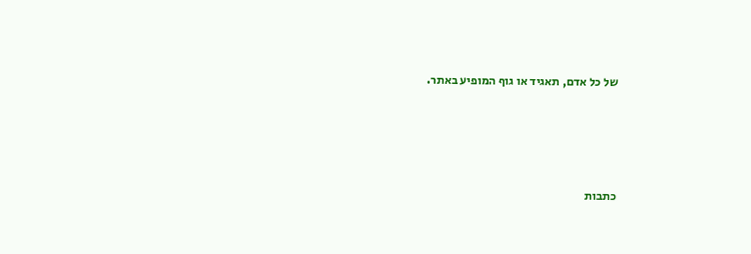של כל אדם, תאגיד או גוף המופיע באתר.




כתבות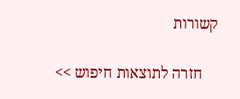קשורות

    חזרה לתוצאות חיפוש >>